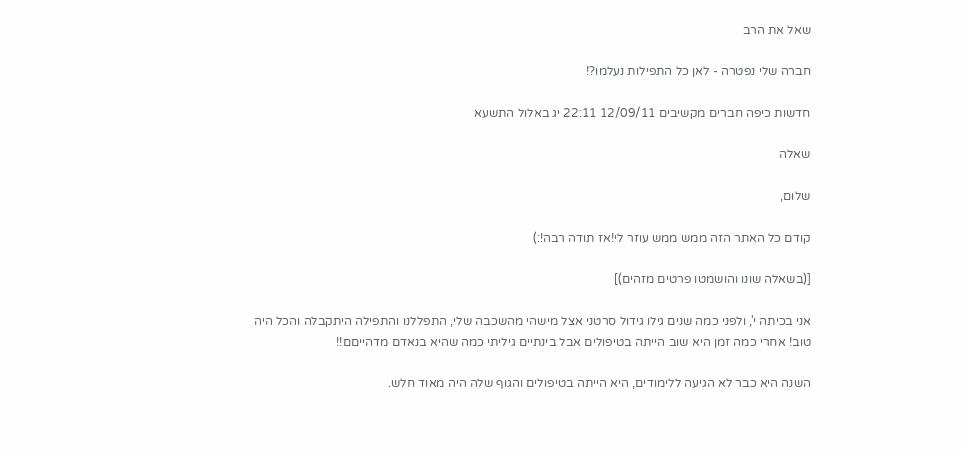שאל את הרב

חברה שלי נפטרה - לאן כל התפילות נעלמו?!

חדשות כיפה חברים מקשיבים 12/09/11 22:11 יג באלול התשעא

שאלה

שלום,

קודם כל האתר הזה ממש ממש עוזר לי!אז תודה רבה!:)

[(בשאלה שונו והושמטו פרטים מזהים)]

אני בכיתה י', ולפני כמה שנים גילו גידול סרטני אצל מישהי מהשכבה שלי, התפללנו והתפילה היתקבלה והכל היה טוב! אחרי כמה זמן היא שוב הייתה בטיפולים אבל בינתיים גיליתי כמה שהיא בנאדם מדהייםם!!

השנה היא כבר לא הגיעה ללימודים, היא הייתה בטיפולים והגוף שלה היה מאוד חלש.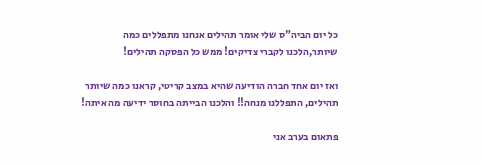כל יום הביה"ס שלי אומר תהילים אנחנו מתפללים כמה שיותר,הלכנו לקברי צדיקים! ממש כל הפסקה תהילים!

ואז יום אחד חברה הודיעה שהיא במצב קריטי, קראנו כמה שיותר תהילים, התפללנו מנחה!! והלכנו הבייתה בחוסר ידיעה מה איתה!

פתאום בערב אני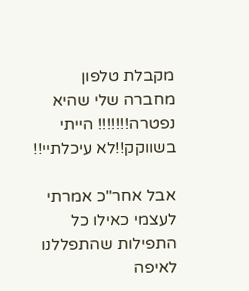מקבלת טלפון מחברה שלי שהיא נפטרה!!!!!!! הייתי בשווקק!!לא עיכלתיי!!

אבל אחר"כ אמרתי לעצמי כאילו כל התפילות שהתפללנו לאיפה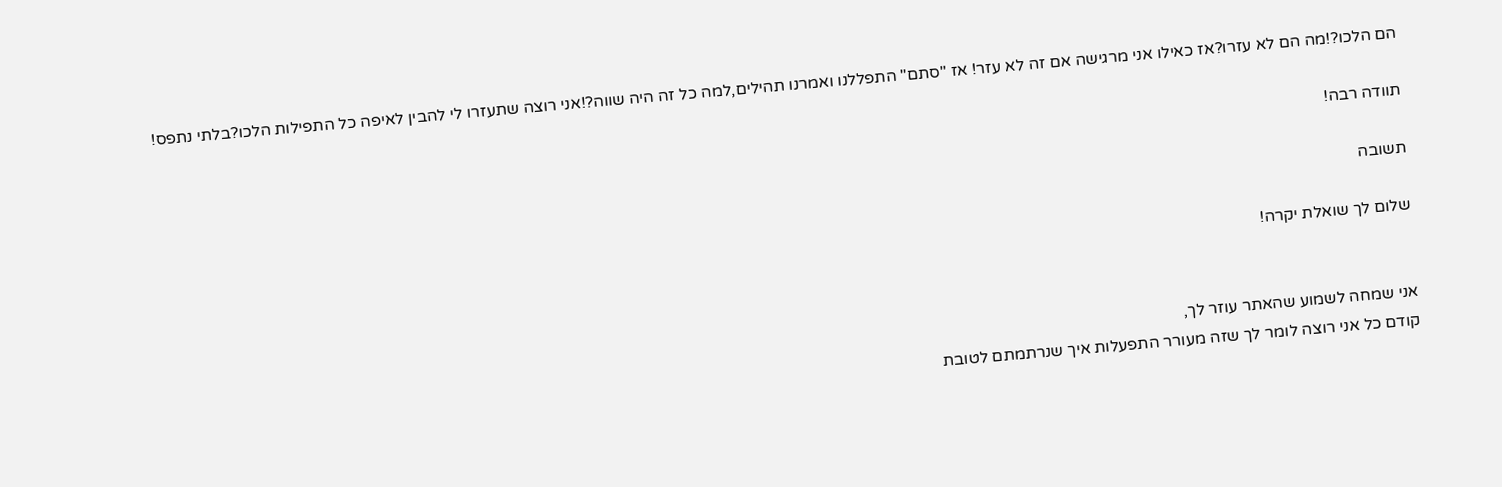הם הלכו?!מה הם לא עזרו?אז כאילו אני מרגישה אם זה לא עזר! אז "סתם" התפללנו ואמרנו תהילים,למה כל זה היה שווה?!אני רוצה שתעזרו לי להבין לאיפה כל התפילות הלכו?בלתי נתפס!

תוודה רבה!

תשובה

שלום לך שואלת יקרה!


אני שמחה לשמוע שהאתר עוזר לך,
קודם כל אני רוצה לומר לך שזה מעורר התפעלות איך שנרתמתם לטובת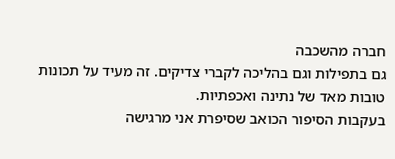חברה מהשכבה
גם בתפילות וגם בהליכה לקברי צדיקים. זה מעיד על תכונות טובות מאד של נתינה ואכפתיות.
בעקבות הסיפור הכואב שסיפרת אני מרגישה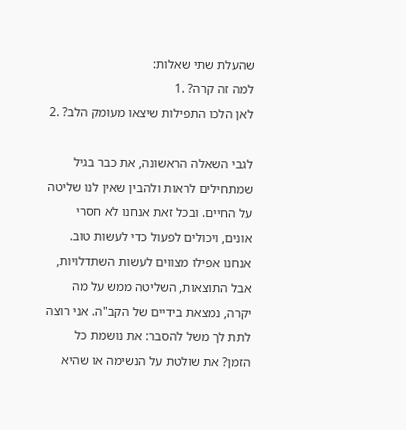שהעלת שתי שאלות:
למה זה קרה? .1
לאן הלכו התפילות שיצאו מעומק הלב? .2

לגבי השאלה הראשונה, את כבר בגיל שמתחילים לראות ולהבין שאין לנו שליטה על החיים. ובכל זאת אנחנו לא חסרי אונים, ויכולים לפעול כדי לעשות טוב. אנחנו אפילו מצווים לעשות השתדלויות, אבל התוצאות, השליטה ממש על מה יקרה, נמצאת בידיים של הקב"ה. אני רוצה לתת לך משל להסבר: את נושמת כל הזמן? את שולטת על הנשימה או שהיא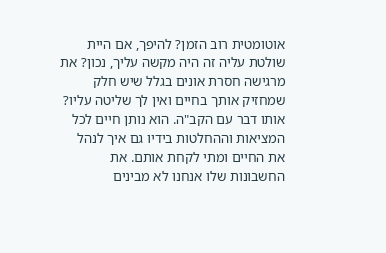אוטומטית רוב הזמן? להיפך, אם היית שולטת עליה זה היה מקשה עליך, נכון? את מרגישה חסרת אונים בגלל שיש חלק שמחזיק אותך בחיים ואין לך שליטה עליו?
אותו דבר עם הקב"ה. הוא נותן חיים לכל המציאות וההחלטות בידיו גם איך לנהל את החיים ומתי לקחת אותם. את החשבונות שלו אנחנו לא מבינים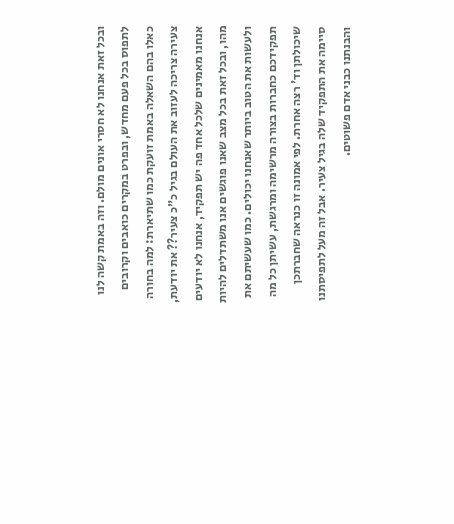ובכל זאת אנחנו לא חסרי אונים מולם. וזה באמת קשה לנו לתפוס בכל פעם מחדש, ובפרט במקרים כואבים וקרובים כאלו בהם השאלה באמת זועקת כמו שתיארת: למה בחורה צעירה צריכה לעזוב את העולם בגיל כ"כ צעיר?? את יודעת, אנחנו מאמינים שלכל אחד פה יש תפקיד, אנחנו לא יודעים מהו, ובכל זאת בכל מצב שאנו פוגשים אנו משתדלים להיות ולעשות את הטוב ביותר שאנחנו יכולים. כמו שעשיתם את תפקידכם כחברות בצורה מרשימה ומרגשת, עשיתן כל מה שיכולתן וד' רצה אחרת. לפי אמונה זו כנראה שחברתכן סיימה את התפקיד שלה בגיל צעיר. אבל זה מעל לתפיסתנו והבנתנו כבני אדם פשוטים.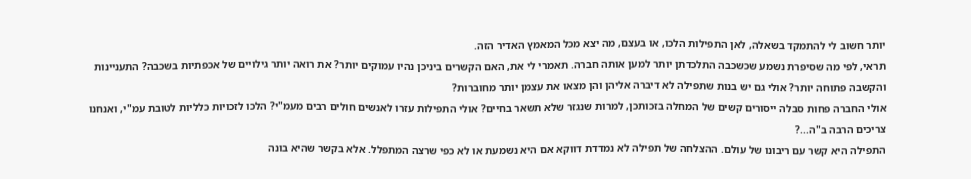יותר חשוב לי להתמקד בשאלה, לאן התפילות הלכו, או בעצם, מה יצא מכל המאמץ האדיר הזה.
תראי, לפי מה שסיפרת נשמע שכשכבה התלכדתן יותר למען אותה חברה. תאמרי לי את, האם הקשרים ביניכן נהיו עמוקים יותר? את רואה יותר גילויים של אכפתיות בשכבה? התעניינות והקשבה פתוחה יותר? אולי גם יש בנות שתפילה לא דיברה אליהן והן מצאו את עצמן יותר מחוברות?
אולי החברה פחות סבלה ייסורים קשים של המחלה בזכותכן, למרות שנגזר שלא תשאר בחיים? אולי התפילות עזרו לאנשים חולים רבים מעמ"י? הלכו לזכויות כלליות לטובת עמ"י, ואנחנו צריכים הרבה ב"ה...?
התפילה היא קשר עם ריבונו של עולם. ההצלחה של תפילה לא נמדדת דווקא אם היא נשמעת או לא כפי שרצה המתפלל. אלא בקשר שהיא בונה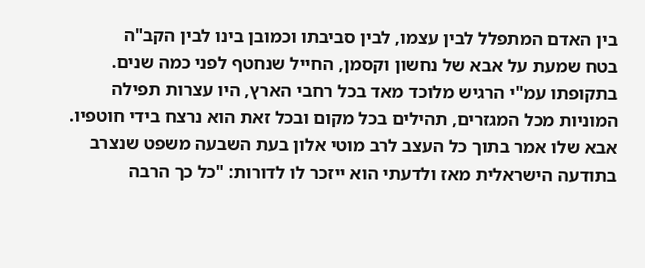בין האדם המתפלל לבין עצמו, לבין סביבתו וכמובן בינו לבין הקב"ה
בטח שמעת על אבא של נחשון וקסמן, החייל שנחטף לפני כמה שנים. בתקופתו עמ"י הרגיש מלוכד מאד בכל רחבי הארץ, היו עצרות תפילה המוניות מכל המגזרים, תהילים בכל מקום ובכל זאת הוא נרצח בידי חוטפיו. אבא שלו אמר בתוך כל העצב לרב מוטי אלון בעת השבעה משפט שנצרב בתודעה הישראלית מאז ולדעתי הוא ייזכר לו לדורות: "כל כך הרבה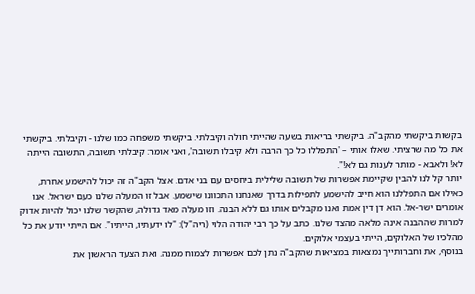בקשות ביקשתי מהקב"ה. ביקשתי בריאות בשעה שהייתי חולה וקיבלתי. ביקשתי משפחה כמו שלנו - וקיבלתי. ביקשתי את כל מה שרציתי. שאלו אותי – 'התפללו כל כך הרבה ולא קיבלו תשובה', ואני אומר: קיבלתי תשובה, התשובה הייתה לא! ולאבא - מותר לענות גם לא!".
יותר קל לנו להבין שקיימת אפשרות של תשובה שלילית ביחסים עם בני אדם. אצל הקב"ה זה יכול להישמע אחרת, כאילו אם התפללנו הוא חייב להישמע לתפילות בדרך שאנחנו התכוונו שישמע. אבל זו המעלה שלנו כעם ישראל. אנו אומרים ישר-אל. הוא דן דין אמת ואנו מקבלים אותו גם ללא הבנה. וזו מעלה מאד גדולה, שהקשר שלנו יכול להיות אדוק למרות שההבנה אינה מלאה מהצד שלנו. כתב על כך רבי יהודה הלוי (ריה"ל): "לו ידעתיו, הייתיו". אם הייתי יודע את כל מהלכיו של האלוקים, הייתי בעצמי אלוקים.
בנוסף, את וחברותייך נמצאות במציאות שהקב"ה נתן לכם אפשרות לצמוח ממנה. ואת הצעד הראשון את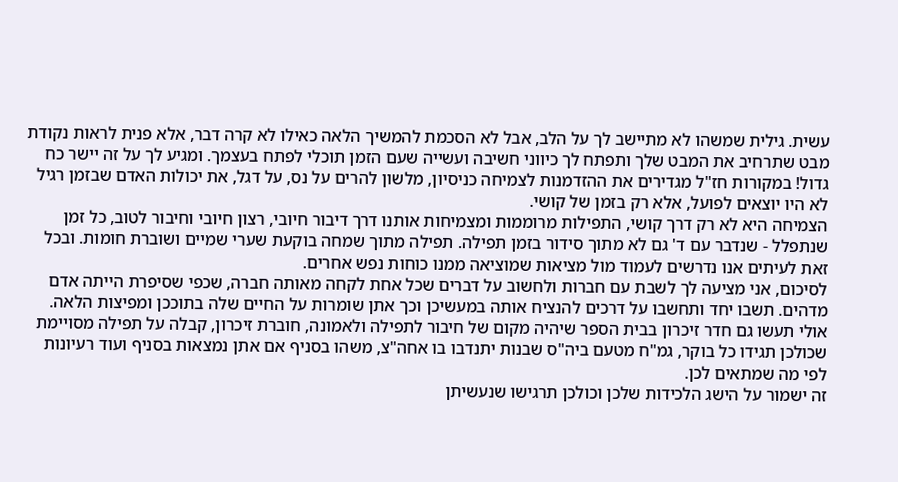עשית. גילית שמשהו לא מתיישב לך על הלב, אבל לא הסכמת להמשיך הלאה כאילו לא קרה דבר, אלא פנית לראות נקודת מבט שתרחיב את המבט שלך ותפתח לך כיווני חשיבה ועשייה שעם הזמן תוכלי לפתח בעצמך. ומגיע לך על זה יישר כח גדול! במקורות חז"ל מגדירים את ההזדמנות לצמיחה כניסיון, מלשון להרים על נס, על דגל, את יכולות האדם שבזמן רגיל לא היו יוצאים לפועל, אלא רק בזמן של קושי.
הצמיחה היא לא רק דרך קושי, התפילות מרוממות ומצמיחות אותנו דרך דיבור חיובי, רצון חיובי וחיבור לטוב, כל זמן שנתפלל - שנדבר עם ד' גם לא מתוך סידור בזמן תפילה. תפילה מתוך שמחה בוקעת שערי שמיים ושוברת חומות. ובכל זאת לעיתים אנו נדרשים לעמוד מול מציאות שמוציאה ממנו כוחות נפש אחרים.
לסיכום, אני מציעה לך לשבת עם חברות ולחשוב על דברים שכל אחת לקחה מאותה חברה, שכפי שסיפרת הייתה אדם מדהים. תשבו יחד ותחשבו על דרכים להנציח אותה במעשיכן וכך אתן שומרות על החיים שלה בתוככן ומפיצות הלאה. אולי תעשו גם חדר זיכרון בבית הספר שיהיה מקום של חיבור לתפילה ולאמונה, חוברת זיכרון, קבלה על תפילה מסויימת שכולכן תגידו כל בוקר, גמ"ח מטעם ביה"ס שבנות יתנדבו בו אחה"צ, משהו בסניף אם אתן נמצאות בסניף ועוד רעיונות לפי מה שמתאים לכן.
זה ישמור על הישג הלכידות שלכן וכולכן תרגישו שנעשיתן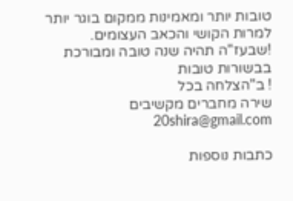טובות יותר ומאמינות ממקום בוגר יותר למרות הקושי והכאב העצומים.
!שבעז"ה תהיה שנה טובה ומבורכת בבשורות טובות
! ב"הצלחה בכל
שירה מחברים מקשיבים 20shira@gmail.com

כתבות נוספות